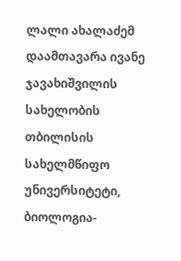ლალი ახალაძემ დაამთავარა ივანე ჯავახიშვილის სახელობის თბილისის სახელმწიფო უნივერსიტეტი, ბიოლოგია-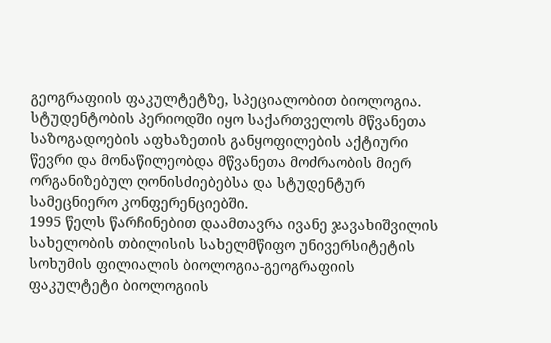გეოგრაფიის ფაკულტეტზე, სპეციალობით ბიოლოგია.
სტუდენტობის პერიოდში იყო საქართველოს მწვანეთა საზოგადოების აფხაზეთის განყოფილების აქტიური წევრი და მონაწილეობდა მწვანეთა მოძრაობის მიერ ორგანიზებულ ღონისძიებებსა და სტუდენტურ სამეცნიერო კონფერენციებში.
1995 წელს წარჩინებით დაამთავრა ივანე ჯავახიშვილის სახელობის თბილისის სახელმწიფო უნივერსიტეტის სოხუმის ფილიალის ბიოლოგია-გეოგრაფიის ფაკულტეტი ბიოლოგიის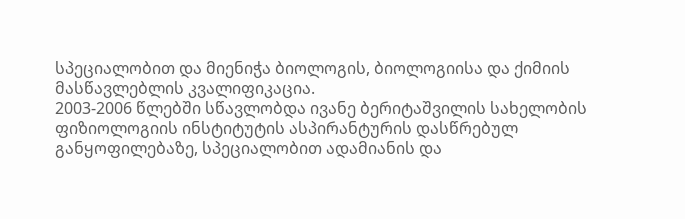სპეციალობით და მიენიჭა ბიოლოგის, ბიოლოგიისა და ქიმიის მასწავლებლის კვალიფიკაცია.
2003-2006 წლებში სწავლობდა ივანე ბერიტაშვილის სახელობის ფიზიოლოგიის ინსტიტუტის ასპირანტურის დასწრებულ განყოფილებაზე, სპეციალობით ადამიანის და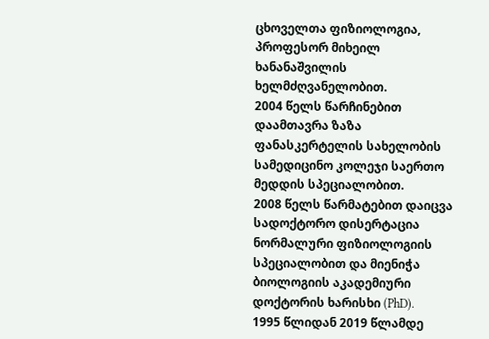ცხოველთა ფიზიოლოგია, პროფესორ მიხეილ ხანანაშვილის ხელმძღვანელობით.
2004 წელს წარჩინებით დაამთავრა ზაზა ფანასკერტელის სახელობის სამედიცინო კოლეჯი საერთო მედდის სპეციალობით.
2008 წელს წარმატებით დაიცვა სადოქტორო დისერტაცია ნორმალური ფიზიოლოგიის სპეციალობით და მიენიჭა ბიოლოგიის აკადემიური დოქტორის ხარისხი (PhD).
1995 წლიდან 2019 წლამდე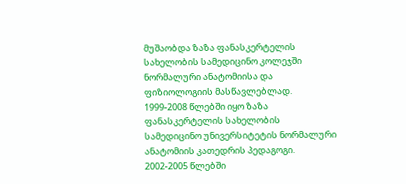მუშაობდა ზაზა ფანასკერტელის სახელობის სამედიცინო კოლეჯში ნორმალური ანატომიისა და ფიზიოლოგიის მასწავლებლად.
1999-2008 წლებში იყო ზაზა ფანასკერტელის სახელობის სამედიცინო უნივერსიტეტის ნორმალური ანატომიის კათედრის პედაგოგი.
2002-2005 წლებში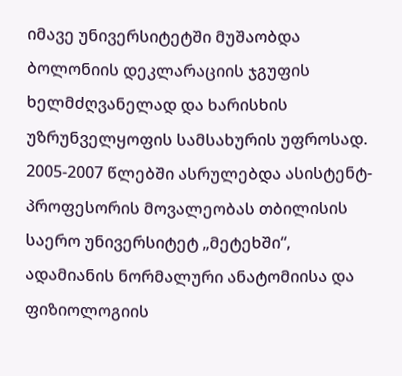იმავე უნივერსიტეტში მუშაობდა ბოლონიის დეკლარაციის ჯგუფის ხელმძღვანელად და ხარისხის უზრუნველყოფის სამსახურის უფროსად.
2005-2007 წლებში ასრულებდა ასისტენტ-პროფესორის მოვალეობას თბილისის საერო უნივერსიტეტ „მეტეხში“, ადამიანის ნორმალური ანატომიისა და ფიზიოლოგიის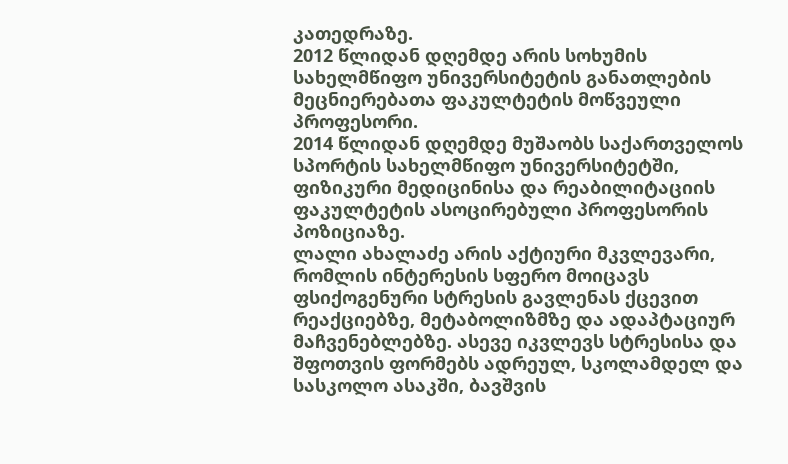კათედრაზე.
2012 წლიდან დღემდე არის სოხუმის სახელმწიფო უნივერსიტეტის განათლების მეცნიერებათა ფაკულტეტის მოწვეული პროფესორი.
2014 წლიდან დღემდე მუშაობს საქართველოს სპორტის სახელმწიფო უნივერსიტეტში, ფიზიკური მედიცინისა და რეაბილიტაციის ფაკულტეტის ასოცირებული პროფესორის პოზიციაზე.
ლალი ახალაძე არის აქტიური მკვლევარი, რომლის ინტერესის სფერო მოიცავს ფსიქოგენური სტრესის გავლენას ქცევით რეაქციებზე, მეტაბოლიზმზე და ადაპტაციურ მაჩვენებლებზე. ასევე იკვლევს სტრესისა და შფოთვის ფორმებს ადრეულ, სკოლამდელ და სასკოლო ასაკში, ბავშვის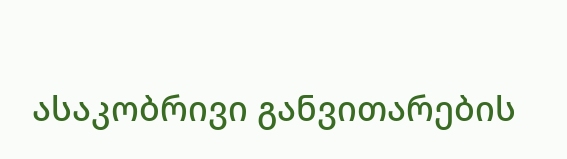ასაკობრივი განვითარების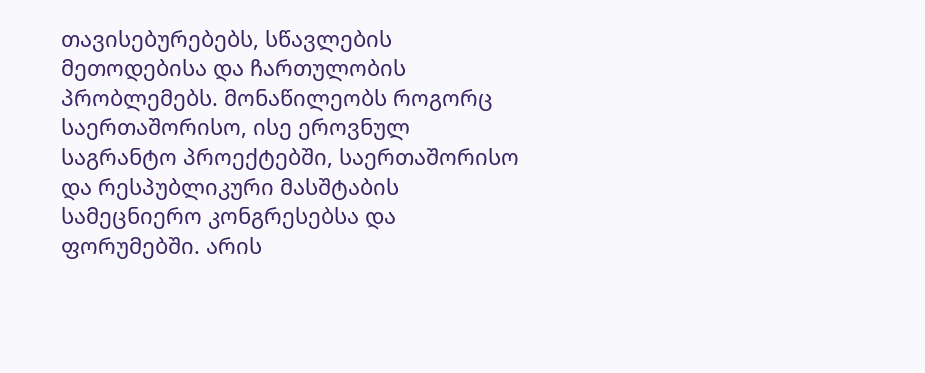თავისებურებებს, სწავლების მეთოდებისა და ჩართულობის პრობლემებს. მონაწილეობს როგორც საერთაშორისო, ისე ეროვნულ საგრანტო პროექტებში, საერთაშორისო და რესპუბლიკური მასშტაბის სამეცნიერო კონგრესებსა და ფორუმებში. არის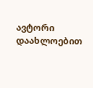ავტორი დაახლოებით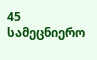45 სამეცნიერო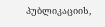პუბლიკაციის,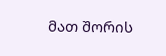მათ შორის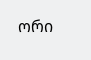ორი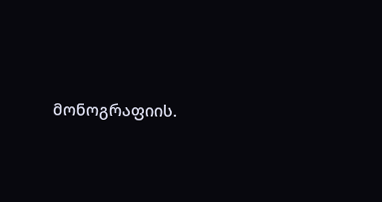მონოგრაფიის.